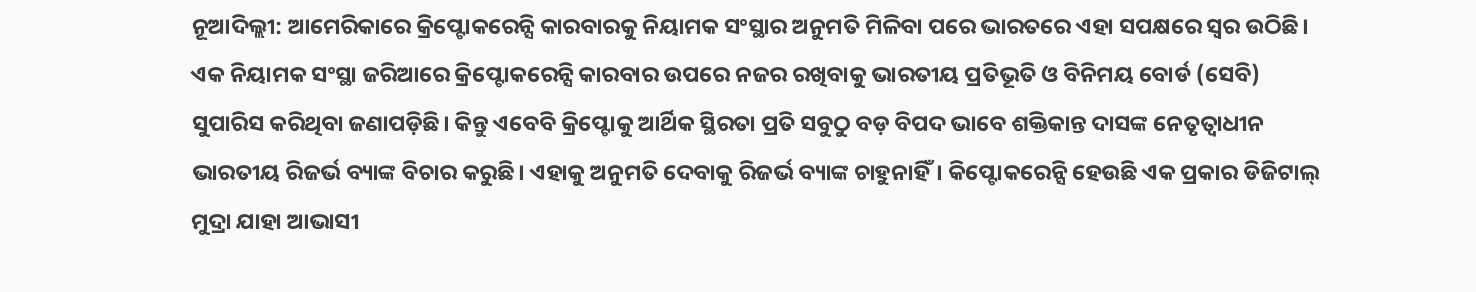ନୂଆଦିଲ୍ଲୀ: ଆମେରିକାରେ କ୍ରିପ୍ଟୋକରେନ୍ସି କାରବାରକୁ ନିୟାମକ ସଂସ୍ଥାର ଅନୁମତି ମିଳିବା ପରେ ଭାରତରେ ଏହା ସପକ୍ଷରେ ସ୍ବର ଉଠିଛି। ଏକ ନିୟାମକ ସଂସ୍ଥା ଜରିଆରେ କ୍ରିପ୍ଟୋକରେନ୍ସି କାରବାର ଉପରେ ନଜର ରଖିବାକୁ ଭାରତୀୟ ପ୍ରତିଭୂତି ଓ ବିନିମୟ ବୋର୍ଡ (ସେବି) ସୁପାରିସ କରିଥିବା ଜଣାପଡ଼ିଛି। କିନ୍ତୁ ଏବେବି କ୍ରିପ୍ଟୋକୁ ଆର୍ଥିକ ସ୍ଥିରତା ପ୍ରତି ସବୁଠୁ ବଡ଼ ବିପଦ ଭାବେ ଶକ୍ତିକାନ୍ତ ଦାସଙ୍କ ନେତୃତ୍ବାଧୀନ ଭାରତୀୟ ରିଜର୍ଭ ବ୍ୟାଙ୍କ ବିଚାର କରୁଛି। ଏହାକୁ ଅନୁମତି ଦେବାକୁ ରିଜର୍ଭ ବ୍ୟାଙ୍କ ଚାହୁନାହିଁ। କିପ୍ଟୋକରେନ୍ସି ହେଉଛି ଏକ ପ୍ରକାର ଡିଜିଟାଲ୍ ମୁଦ୍ରା ଯାହା ଆଭାସୀ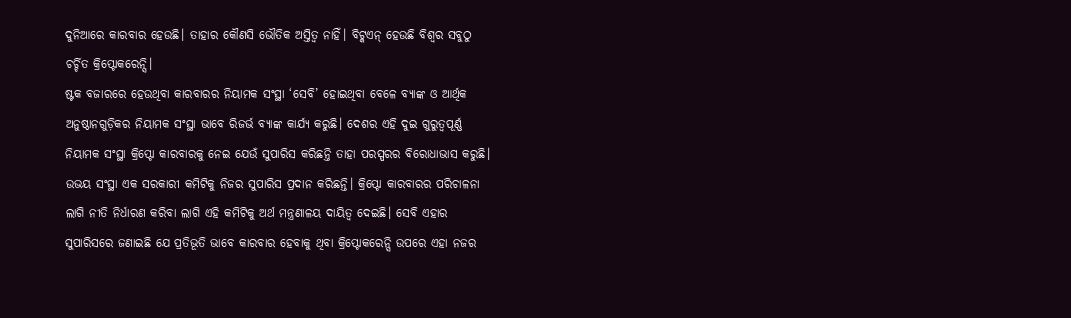ଦୁନିଆରେ କାରବାର ହେଉଛି। ତାହାର କୌଣସି ଭୌତିକ ଅସ୍ତିତ୍ବ ନାହିଁ। ବିଟ୍କଏନ୍ ହେଉଛି ବିଶ୍ବର ସବୁଠୁ ଚର୍ଚ୍ଚିତ କ୍ରିପ୍ଟୋକରେନ୍ସି।
ଷ୍ଟକ ବଜାରରେ ହେଉଥିବା କାରବାରର ନିୟାମକ ସଂସ୍ଥା ‘ସେବି’ ହୋଇଥିବା ବେଳେ ବ୍ୟାଙ୍କ ଓ ଆର୍ଥିକ ଅନୁଷ୍ଠାନଗୁଡ଼ିକର ନିୟାମକ ସଂସ୍ଥା ଭାବେ ରିଜର୍ଭ ବ୍ୟାଙ୍କ କାର୍ଯ୍ୟ କରୁଛି। ଦେଶର ଏହି ଦୁଇ ଗୁରୁତ୍ବପୂର୍ଣ୍ଣ ନିୟାମକ ସଂସ୍ଥା କ୍ରିପ୍ଟୋ କାରବାରକୁ ନେଇ ଯେଉଁ ସୁପାରିସ କରିଛନ୍ତି ତାହା ପରସ୍ପରର ବିରୋଧାଭାସ କରୁଛି। ଉଭୟ ସଂସ୍ଥା ଏକ ସରକାରୀ କମିଟିକୁ ନିଜର ସୁପାରିସ ପ୍ରଦାନ କରିଛନ୍ତି। କ୍ରିପ୍ଟୋ କାରବାରର ପରିଚାଳନା ଲାଗି ନୀତି ନିର୍ଧାରଣ କରିବା ଲାଗି ଏହି କମିଟିକୁ ଅର୍ଥ ମନ୍ତ୍ରଣାଳୟ ଦାୟିତ୍ବ ଦେଇଛି। ସେବି ଏହାର ସୁପାରିସରେ ଜଣାଇଛି ଯେ ପ୍ରତିଭୂତି ଭାବେ କାରବାର ହେବାକୁ ଥିବା କ୍ରିପ୍ଟୋକରେନ୍ସି ଉପରେ ଏହା ନଜର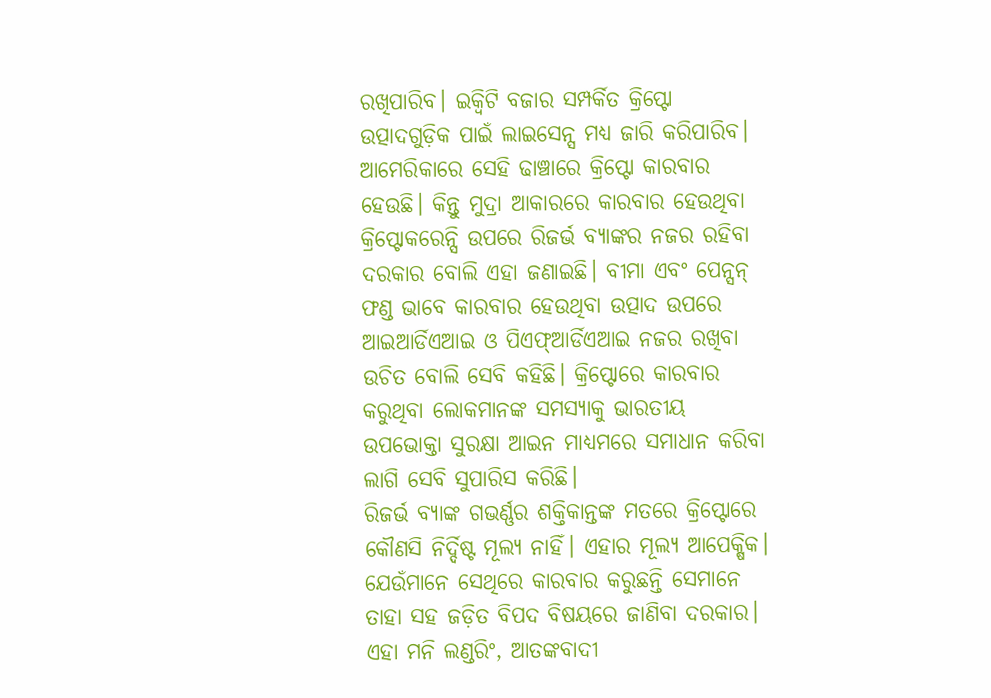ରଖିପାରିବ। ଇକ୍ବିଟି ବଜାର ସମ୍ପର୍କିତ କ୍ରିପ୍ଟୋ ଉତ୍ପାଦଗୁଡ଼ିକ ପାଇଁ ଲାଇସେନ୍ସ ମଧ୍ୟ ଜାରି କରିପାରିବ। ଆମେରିକାରେ ସେହି ଢାଞ୍ଚାରେ କ୍ରିପ୍ଟୋ କାରବାର ହେଉଛି। କିନ୍ତୁ ମୁଦ୍ରା ଆକାରରେ କାରବାର ହେଉଥିବା କ୍ରିପ୍ଟୋକରେନ୍ସି ଉପରେ ରିଜର୍ଭ ବ୍ୟାଙ୍କର ନଜର ରହିବା ଦରକାର ବୋଲି ଏହା ଜଣାଇଛି। ବୀମା ଏବଂ ପେନ୍ସନ୍ ଫଣ୍ଡ ଭାବେ କାରବାର ହେଉଥିବା ଉତ୍ପାଦ ଉପରେ ଆଇଆର୍ଡିଏଆଇ ଓ ପିଏଫ୍ଆର୍ଡିଏଆଇ ନଜର ରଖିବା ଉଚିତ ବୋଲି ସେବି କହିଛି। କ୍ରିପ୍ଟୋରେ କାରବାର କରୁଥିବା ଲୋକମାନଙ୍କ ସମସ୍ୟାକୁ ଭାରତୀୟ ଉପଭୋକ୍ତା ସୁରକ୍ଷା ଆଇନ ମାଧ୍ୟମରେ ସମାଧାନ କରିବା ଲାଗି ସେବି ସୁପାରିସ କରିଛି।
ରିଜର୍ଭ ବ୍ୟାଙ୍କ ଗଭର୍ଣ୍ଣର ଶକ୍ତିକାନ୍ତଙ୍କ ମତରେ କ୍ରିପ୍ଟୋରେ କୌଣସି ନିର୍ଦ୍ଦିଷ୍ଟ ମୂଲ୍ୟ ନାହିଁ। ଏହାର ମୂଲ୍ୟ ଆପେକ୍ଷିକ। ଯେଉଁମାନେ ସେଥିରେ କାରବାର କରୁଛନ୍ତି ସେମାନେ ତାହା ସହ ଜଡ଼ିତ ବିପଦ ବିଷୟରେ ଜାଣିବା ଦରକାର। ଏହା ମନି ଲଣ୍ଡରିଂ, ଆତଙ୍କବାଦୀ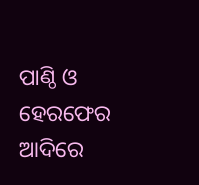ପାଣ୍ଠି ଓ ହେରଫେର ଆଦିରେ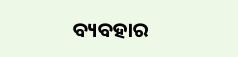ବ୍ୟବହାର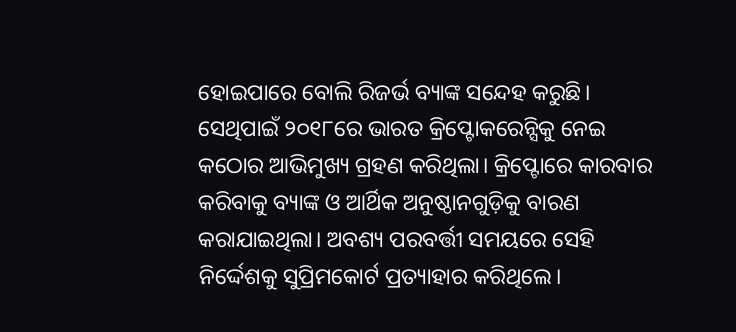ହୋଇପାରେ ବୋଲି ରିଜର୍ଭ ବ୍ୟାଙ୍କ ସନ୍ଦେହ କରୁଛି। ସେଥିପାଇଁ ୨୦୧୮ରେ ଭାରତ କ୍ରିପ୍ଟୋକରେନ୍ସିକୁ ନେଇ କଠୋର ଆଭିମୁଖ୍ୟ ଗ୍ରହଣ କରିଥିଲା। କ୍ରିପ୍ଟୋରେ କାରବାର କରିବାକୁ ବ୍ୟାଙ୍କ ଓ ଆର୍ଥିକ ଅନୁଷ୍ଠାନଗୁଡ଼ିକୁ ବାରଣ କରାଯାଇଥିଲା। ଅବଶ୍ୟ ପରବର୍ତ୍ତୀ ସମୟରେ ସେହି ନିର୍ଦ୍ଦେଶକୁ ସୁପ୍ରିମକୋର୍ଟ ପ୍ରତ୍ୟାହାର କରିଥିଲେ।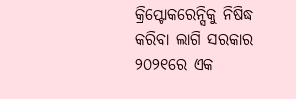କ୍ରିପ୍ଟୋକରେନ୍ସିକୁ ନିଷିଦ୍ଧ କରିବା ଲାଗି ସରକାର ୨୦୨୧ରେ ଏକ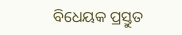ବିଧେୟକ ପ୍ରସ୍ତୁତ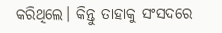କରିଥିଲେ। କିନ୍ତୁ ତାହାକୁ ସଂସଦରେ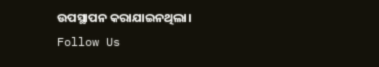ଉପସ୍ଥାପନ କରାଯାଇନଥିଲା।
Follow Us